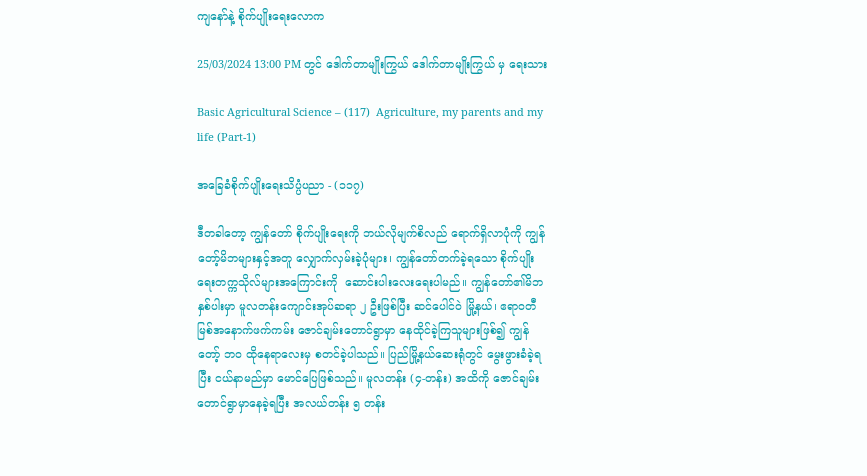ကျနော်နဲ့ စိုက်ပျိုးရေးလောက

25/03/2024 13:00 PM တွင် ဒေါက်တာမျိုးကြွယ် ဒေါက်တာမျိုးကြွယ် မှ ရေးသား

Basic Agricultural Science – (117)  Agriculture, my parents and my life (Part-1)

အခြေခံစိုက်ပျိုးရေးသိပ္ပံပညာ - (၁၁၇)

ဒီတခါတော့ ကျွန်တော် စိုက်ပျိုးရေးကို ဘယ်လိုမျက်စိလည် ရောက်ရှိလာပုံကို ကျွန်တော့်မိဘများနှင့်အတူ လျှောက်လှမ်းခဲ့ပုံများ၊ ကျွန်တော်တက်ခဲ့ရသော စိုက်ပျိုးရေးတက္ကသိုလ်များအကြောင်းကို  ဆောင်းပါးလေးရေးပါမည်။ ကျွန်တော်၏မိဘနှစ်ပါးမှာ မူလတန်းကျောင်းအုပ်ဆရာ ၂ ဦးဖြစ်ပြီး ဆင်ပေါင်ဝဲ မြို့နယ်၊ ဧရာဝတီမြစ်အနောက်ဖက်ကမ်း ဇောင်ချမ်းတောင်ရွာမှာ နေထိုင်ခဲ့ကြသူများဖြစ်၍ ကျွန်တော့် ဘဝ ထိုနေရာလေးမှ စတင်ခဲ့ပါသည်။ ပြည်မြို့နယ်ဆေးရုံတွင် မွေးဖွားခံခဲ့ရပြီး ငယ်နာမည်မှာ မောင်ပြေဖြစ်သည်။ မူလတန်း (၄-တန်း) အထိကို ဇောင်ချမ်းတောင်ရွာမှာနေခဲ့ရပြီး အလယ်တန်း ၅ တန်း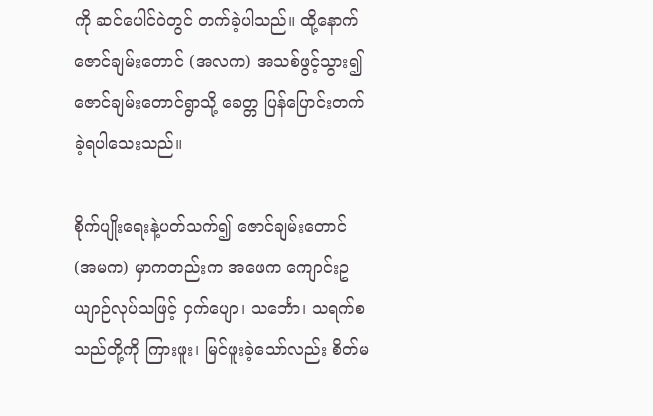ကို ဆင်ပေါင်ဝဲတွင် တက်ခဲ့ပါသည်။ ထို့နောက် ဇောင်ချမ်းတောင် (အလက) အသစ်ဖွင့်သွား၍ ဇောင်ချမ်းတောင်ရွာသို့ ခေတ္တ ပြန်ပြောင်းတက်ခဲ့ရပါသေးသည်။

စိုက်ပျိုးရေးနဲ့ပတ်သက်၍ ဇောင်ချမ်းတောင် (အမက) မှာကတည်းက အဖေက ကျောင်းဥယျာဉ်လုပ်သဖြင့် ငှက်ပျော၊ သင်္ဘော၊ သရက်စသည်တို့ကို ကြားဖူး၊ မြင်ဖူးခဲ့သော်လည်း စိတ်မ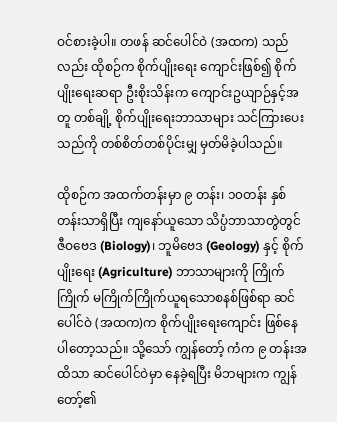ဝင်စားခဲ့ပါ။ တဖန် ဆင်ပေါင်ဝဲ (အထက) သည်လည်း ထိုစဉ်က စိုက်ပျိုးရေး ကျောင်းဖြစ်၍ စိုက်ပျိုးရေးဆရာ ဦးစိုးသိန်းက ကျောင်းဥယျာဉ်နှင့်အတူ တစ်ချို့ စိုက်ပျိုးရေးဘာသာများ သင်ကြားပေးသည်ကို တစ်စိတ်တစ်ပိုင်းမျှ မှတ်မိခဲ့ပါသည်။

ထိုစဉ်က အထက်တန်းမှာ ၉ တန်း၊ ၁၀တန်း နှစ်တန်းသာရှိပြီး ကျနော်ယူသော သိပ္ပံဘာသာတွဲတွင်  ဇီဝဗေဒ (Biology)၊ ဘူမိဗေဒ (Geology) နှင့် စိုက်ပျိုးရေး (Agriculture) ဘာသာများကို ကြိုက်ကြိုက် မကြိုက်ကြိုက်ယူရသောစနစ်ဖြစ်ရာ ဆင်ပေါင်ဝဲ (အထက)က စိုက်ပျိုးရေးကျောင်း ဖြစ်နေပါတော့သည်။ သို့သော် ကျွန်တော့် ကံက ၉ တန်းအထိသာ ဆင်ပေါင်ဝဲမှာ နေခဲ့ရပြီး မိဘများက ကျွန်တော့်၏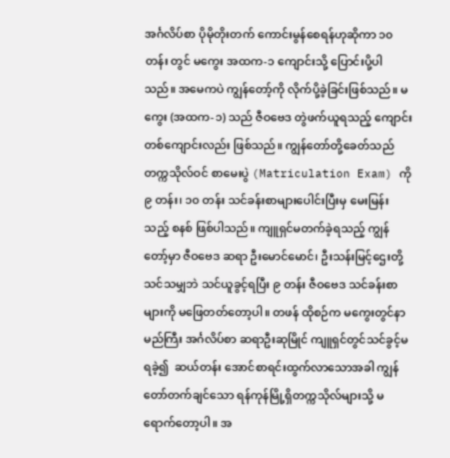အင်္ဂလိပ်စာ ပိုမိုတိုးတက် ကောင်းမွန်စေရန်ဟုဆိုကာ ၁၀ တန်း တွင် မကွေး အထက-၁ ကျောင်းသို့ ပြောင်းပို့ပါသည်။ အမေကပဲ ကျွန်တော့်ကို လိုက်ပို့ခဲ့ခြင်းဖြစ်သည်။ မကွေး (အထက-၁) သည် ဇီဝဗေဒ တွဲဖက်ယူရသည့် ကျောင်းတစ်ကျောင်းလည်း ဖြစ်သည်။ ကျွန်တော်တို့ခေတ်သည် တက္ကသိုလ်ဝင် စာမေးပွဲ (Matriculation Exam) ကို ၉ တန်း၊ ၁၀ တန်း သင်ခန်းစာများပေါင်းပြီးမှ မေးမြန်းသည့် စနစ် ဖြစ်ပါသည်။ ကျူရှင်မတက်ခဲ့ရသည့် ကျွန်တော့်မှာ ဇီဝဗေဒ ဆရာ ဦးမောင်မောင်၊ ဦးသန်းမြင့်ဌေးတို့သင်သမျှဘဲ သင်ယူခွင့်ရပြီး ၉ တန်း ဇီဝဗေဒ သင်ခန်းစာများကို မဖြေတတ်တော့ပါ။ တဖန် ထိုစဉ်က မကွေးတွင်နာမည်ကြီး အင်္ဂလိပ်စာ ဆရာဦးဆုမြိုင် ကျူရှင်တွင်သင်ခွင့်မရခဲ့၍  ဆယ်တန်း အောင်စာရင်းထွက်လာသောအခါ ကျွန်တော်တက်ချင်သော ရန်ကုန်မြို့ရှိတက္ကသိုလ်များသို့ မရောက်တော့ပါ။ အ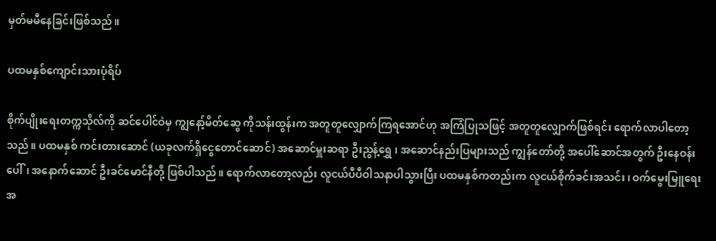မှတ်မမီနေခြင်းဖြစ်သည်။

ပထမနှစ်ကျောင်းသားပုံရိပ်

စိုက်ပျိုးရေးတက္ကသိုလ်ကို ဆင်ပေါင်ဝဲမှ ကျွနော့်မိတ်ဆွေ ကိုသန်းထွန်းက အတူတူလျှောက်ကြရအောင်ဟု အကြံပြုသဖြင့် အတူတူလျှောက်ဖြစ်ရင်း ရောက်လာပါတော့သည်။ ပထမနှစ် ကင်းတားဆောင် (ယခုလက်ရှိငွေတောင်ဆောင်) အဆောင်မှူးဆရာ ဦးညွန့်ရွှေ၊ အဆောင်နည်းပြများသည် ကျွန်တော်တို့ အပေါ်ဆောင်အတွက် ဦးနေဝန်းပေါ်၊ အနောက်ဆောင် ဦးခင်မောင်နီတို့ ဖြစ်ပါသည်။ ရောက်လာတော့လည်း လူငယ်ပီပီဝါသနာပါသွားပြီး ပထမနှစ်ကတည်းက လူငယ်စိုက်ခင်းအသင်း၊ ဝက်မွေးမြူရေးအ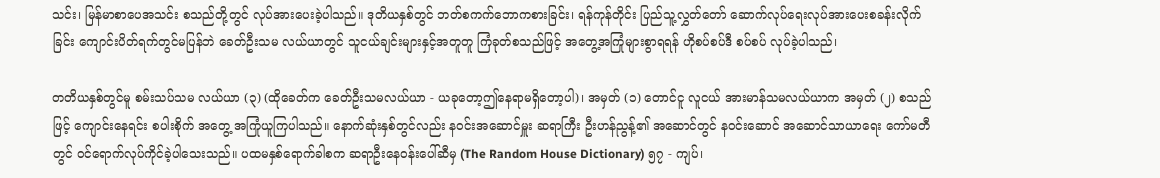သင်း၊ မြန်မာစာပေအသင်း စသည်တို့တွင် လုပ်အားပေးခဲ့ပါသည်။ ဒုတိယနှစ်တွင် ဘတ်စကက်ဘောကစားခြင်း၊ ရန်ကုန်တိုင်း ပြည်သူ့လွှတ်တော် ဆောက်လုပ်ရေးလုပ်အားပေးစခန်းလိုက်ခြင်း ကျောင်းပိတ်ရက်တွင်မပြန်ဘဲ ခေတ်ဦးသမ လယ်ယာတွင် သူငယ်ချင်းများနှင့်အတူတူ ကြံခုတ်စသည်ဖြင့် အတွေ့အကြုံများစွာရရန် ဟိုစပ်စပ်ဒီ စပ်စပ် လုပ်ခဲ့ပါသည်၊

တတိယနှစ်တွင်မူ စမ်းသပ်သမ လယ်ယာ (၃) (ထိုခေတ်က ခေတ်ဦးသမလယ်ယာ - ယခုတော့ဤနေရာမရှိတော့ပါ)၊ အမှတ် (၁) တောင်ငူ လူငယ် အားမာန်သမလယ်ယာက အမှတ် (၂) စသည်ဖြင့် ကျောင်းနေရင်း စပါးစိုက် အတွေ့ အကြုံယူကြပါသည်။ နောက်ဆုံးနှစ်တွင်လည်း နဝင်းအဆောင်မှူး ဆရာကြီး ဦးဟန်ညွန့်၏ အဆောင်တွင် နဝင်းဆောင် အဆောင်သာယာရေး ကော်မတီတွင် ဝင်ရောက်လုပ်ကိုင်ခဲ့ပါသေးသည်။ ပထမနှစ်ရောက်ခါစက ဆရာဦးနေဝန်းပေါ်ဆီမှ (The Random House Dictionary) ၅၇ - ကျပ်၊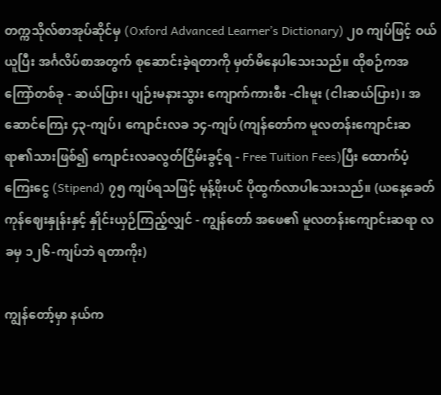တက္ကသိုလ်စာအုပ်ဆိုင်မှ (Oxford Advanced Learner’s Dictionary) ၂၀ ကျပ်ဖြင့် ဝယ်ယူပြီး အင်္ဂလိပ်စာအတွက် စုဆောင်းခဲ့ရတာကို မှတ်မိနေပါသေးသည်။ ထိုစဉ်ကအကြော်တစ်ခု - ဆယ်ပြား၊ ပျဉ်းမနားသွား ကျောက်ကားစီး -ငါးမူး (ငါးဆယ်ပြား)၊ အဆောင်ကြေး ၄၃-ကျပ်၊ ကျောင်းလခ ၁၄-ကျပ် (ကျန်တော်က မူလတန်းကျောင်းဆရာ၏သားဖြစ်၍ ကျောင်းလခလွတ်ငြိမ်းခွင့်ရ - Free Tuition Fees)ပြီး ထောက်ပံ့ကြေးငွေ (Stipend) ၇၅ ကျပ်ရသဖြင့် မုန့်ဖိုးပင် ပိုထွက်လာပါသေးသည်။ (ယနေ့ခေတ် ကုန်ဈေးနှုန်းနှင့် နှိုင်းယှဉ်ကြည့်လျှင် - ကျွန်တော် အဖေ၏ မူလတန်းကျောင်းဆရာ လခမှ ၁၂၆-ကျပ်ဘဲ ရတာကိုး)

ကျွန်တော့်မှာ နယ်က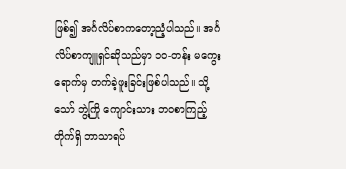ဖြစ်၍ အင်္ဂလိပ်စာကတော့ညံ့ပါသည်။ အင်္ဂလိပ်စာကျူရှင်ဆိုသည်မှာ ၁၀-တန်း မကွေးရောက်မှ တက်ခဲ့ဖူးခြင်းဖြစ်ပါသည်။ သို့သော် ဘွဲ့ကြို ကျောင်းသား ဘဝစာကြည့်တိုက်ရှိ ဘာသာရပ်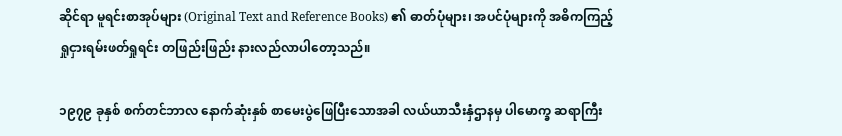ဆိုင်ရာ မူရင်းစာအုပ်များ (Original Text and Reference Books) ၏ ဓာတ်ပုံများ၊ အပင်ပုံများကို အဓိကကြည့်ရှုငှားရမ်းဖတ်ရှုရင်း တဖြည်းဖြည်း နားလည်လာပါတော့သည်။

၁၉၇၉ ခုနှစ် စက်တင်ဘာလ နောက်ဆုံးနှစ် စာမေးပွဲဖြေပြီးသောအခါ လယ်ယာသီးနှံဌာနမှ ပါမောက္ခ ဆရာကြီး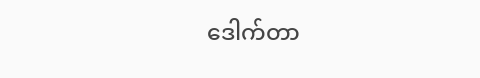ဒေါက်တာ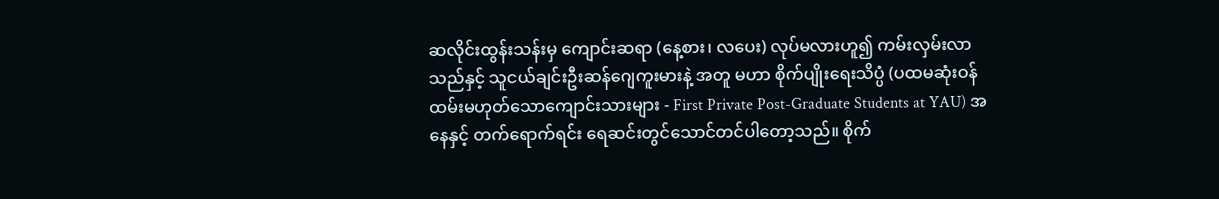ဆလိုင်းထွန်းသန်းမှ ကျောင်းဆရာ (နေ့စား၊ လပေး) လုပ်မလားဟူ၍ ကမ်းလှမ်းလာသည်နှင့် သူငယ်ချင်းဦးဆန်ဂျေကူးမားနဲ့ အတူ မဟာ စိုက်ပျိုးရေးသိပ္ပံ (ပထမဆုံးဝန်ထမ်းမဟုတ်သောကျောင်းသားများ - First Private Post-Graduate Students at YAU) အနေနှင့် တက်ရောက်ရင်း ရေဆင်းတွင်သောင်တင်ပါတော့သည်။ စိုက်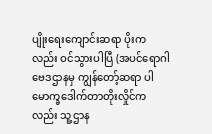ပျိုးရေးကျောင်းဆရာ ပိုးကလည်း ဝင်သွားပါပြီ (အပင်ရောဂါဗေဒဌာနမှ ကျွန်တော့်ဆရာ ပါမောက္ခဒေါက်တာတိုးလှိုင်ကလည်း သူ့ဌာန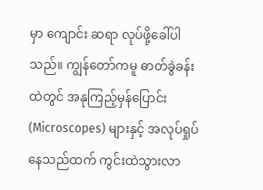မှာ ကျောင်း ဆရာ လုပ်ဖို့ခေါ်ပါသည်။ ကျွန်တော်ကမူ ဓာတ်ခွဲခန်းထဲတွင် အနုကြည့်မှန်ပြောင်း (Microscopes) များနှင့် အလုပ်ရှုပ်နေသည်ထက် ကွင်းထဲသွားလာ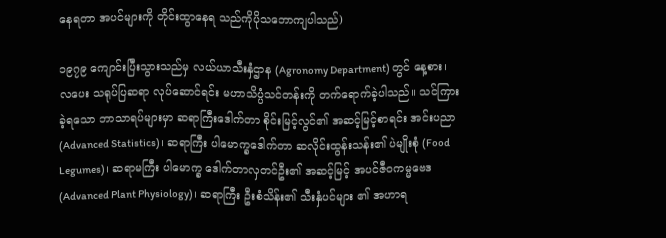နေရတာ အပင်များကို တိုင်းထွာနေရ သည်ကိုပိုသဘောကျပါသည်)

၁၉၇၉ ကျောင်းပြီးသွားသည်မှ လယ်ယာသီးနှံဌာန (Agronomy Department) တွင် နေ့စား၊ လပေး သရုပ်ပြဆရာ လုပ်ဆောင်ရင်း မဟာသိပ္ပံသင်တန်းကို တက်ရောက်ခဲ့ပါသည်။ သင်ကြားခဲ့ရသော ဘာသာရပ်များမှာ ဆရာကြီးဒေါက်တာ စိုင်းမြင့်လွင်၏ အဆင့်မြင့်စာရင်း အင်းပညာ (Advanced Statistics)၊ ဆရာကြီး ပါမောက္ခဒေါက်တာ ဆလိုင်းထွန်းသန်း၏ ပဲမျိုးစုံ (Food Legumes)၊ ဆရာမကြီး ပါမောက္ခ ဒေါက်တာလှတင်ဦး၏ အဆင့်မြင့် အပင်ဇီဝကမ္မဗေဒ (Advanced Plant Physiology)၊ ဆရာကြီး ဦးစံသိန်း၏ သီးနှံပင်များ ၏ အဟာရ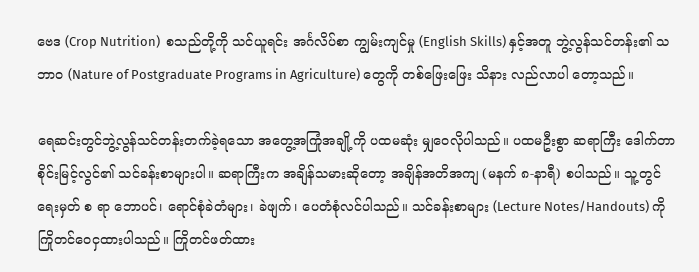ဗေဒ (Crop Nutrition)  စသည်တို့ကို သင်ယူရင်း အင်္ဂလိပ်စာ ကျွမ်းကျင်မှု (English Skills) နှင့်အတူ ဘွဲ့လွန်သင်တန်း၏ သဘာဝ (Nature of Postgraduate Programs in Agriculture) တွေကို တစ်ဖြေးဖြေး သိနား လည်လာပါ တော့သည်။

ရေဆင်းတွင်ဘွဲ့လွန်သင်တန်းတက်ခဲ့ရသော အတွေ့အကြုံအချို့ကို ပထမဆုံး မျှဝေလိုပါသည်။ ပထမဦးစွာ ဆရာကြီး ဒေါက်တာစိုင်းမြင့်လွင်၏ သင်ခန်းစာများပါ။ ဆရာကြီးက အချိန်သမားဆိုတော့ အချိန်အတိအကျ (မနက် ၈-နာရီ) စပါသည်။ သူ့တွင် ရေးမှတ် စ ရာ ဘောပင်၊ ရောင်စုံခဲတံများ၊ ခဲဖျက်၊ ပေတံစုံလင်ပါသည်။ သင်ခန်းစာများ (Lecture Notes/Handouts) ကို ကြိုတင်ဝေငှထားပါသည်။ ကြိုတင်ဖတ်ထား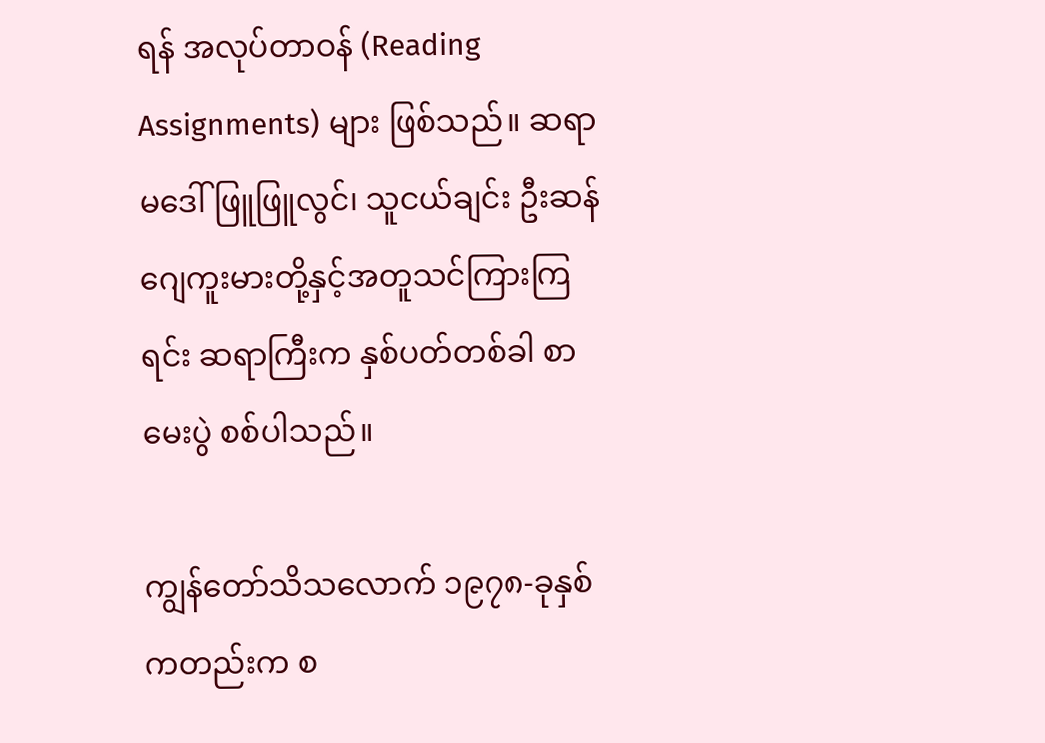ရန် အလုပ်တာဝန် (Reading Assignments) များ ဖြစ်သည်။ ဆရာမဒေါ်ဖြူဖြူလွင်၊ သူငယ်ချင်း ဦးဆန်ဂျေကူးမားတို့နှင့်အတူသင်ကြားကြရင်း ဆရာကြီးက နှစ်ပတ်တစ်ခါ စာမေးပွဲ စစ်ပါသည်။

ကျွန်တော်သိသလောက် ၁၉၇၈-ခုနှစ်ကတည်းက စ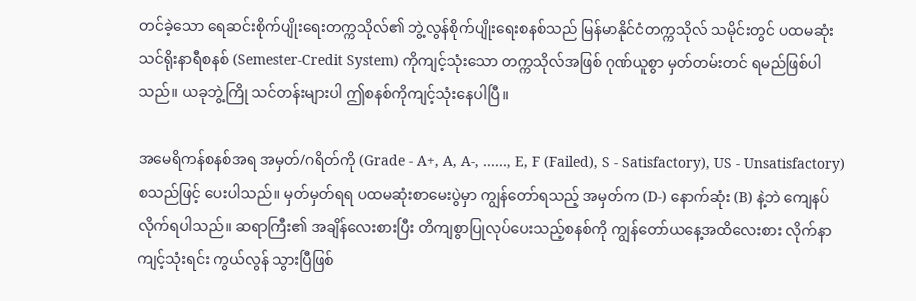တင်ခဲ့သော ရေဆင်းစိုက်ပျိုးရေးတက္ကသိုလ်၏ ဘွဲ့လွန်စိုက်ပျိုးရေးစနစ်သည် မြန်မာနိုင်ငံတက္ကသိုလ် သမိုင်းတွင် ပထမဆုံး သင်ရိုးနာရီစနစ် (Semester-Credit System) ကိုကျင့်သုံးသော တက္ကသိုလ်အဖြစ် ဂုဏ်ယူစွာ မှတ်တမ်းတင် ရမည်ဖြစ်ပါသည်။ ယခုဘွဲ့ကြို သင်တန်းများပါ ဤစနစ်ကိုကျင့်သုံးနေပါပြီ။

အမေရိကန်စနစ်အရ အမှတ်/ဂရိတ်ကို (Grade - A+, A, A-, ……, E, F (Failed), S - Satisfactory), US - Unsatisfactory) စသည်ဖြင့် ပေးပါသည်။ မှတ်မှတ်ရရ ပထမဆုံးစာမေးပွဲမှာ ကျွန်တော်ရသည့် အမှတ်က (D-) နောက်ဆုံး (B) နဲ့ဘဲ ကျေနပ်လိုက်ရပါသည်။ ဆရာကြီး၏ အချိန်လေးစားပြီး တိကျစွာပြုလုပ်ပေးသည့်စနစ်ကို ကျွန်တော်ယနေ့အထိလေးစား လိုက်နာကျင့်သုံးရင်း ကွယ်လွန် သွားပြီဖြစ်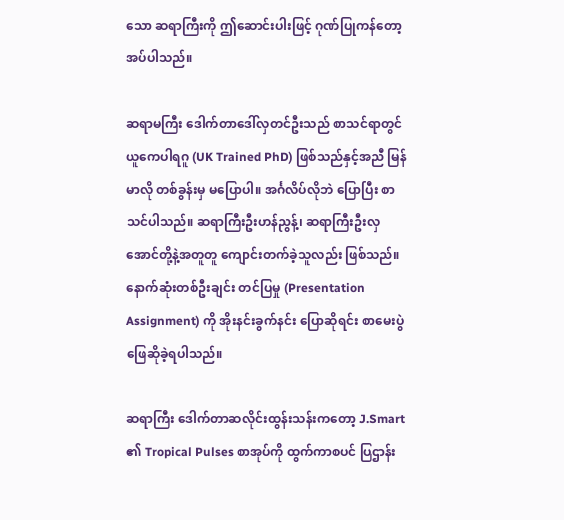သော ဆရာကြီးကို ဤဆောင်းပါးဖြင့် ဂုဏ်ပြုကန်တော့အပ်ပါသည်။

ဆရာမကြီး ဒေါက်တာဒေါ်လှတင်ဦးသည် စာသင်ရာတွင် ယူကေပါရဂူ (UK Trained PhD) ဖြစ်သည်နှင့်အညီ မြန်မာလို တစ်ခွန်းမှ မပြောပါ။ အင်္ဂလိပ်လိုဘဲ ပြောပြီး စာသင်ပါသည်။ ဆရာကြီးဦးဟန်ညွန့်၊ ဆရာကြီးဦးလှအောင်တို့နဲ့အတူတူ ကျောင်းတက်ခဲ့သူလည်း ဖြစ်သည်။ နောက်ဆုံးတစ်ဦးချင်း တင်ပြမှု (Presentation Assignment) ကို အိုးနင်းခွက်နင်း ပြောဆိုရင်း စာမေးပွဲဖြေဆိုခဲ့ရပါသည်။

ဆရာကြီး ဒေါက်တာဆလိုင်းထွန်းသန်းကတော့ J.Smart ၏ Tropical Pulses စာအုပ်ကို ထွက်ကာစပင် ပြဌာန်း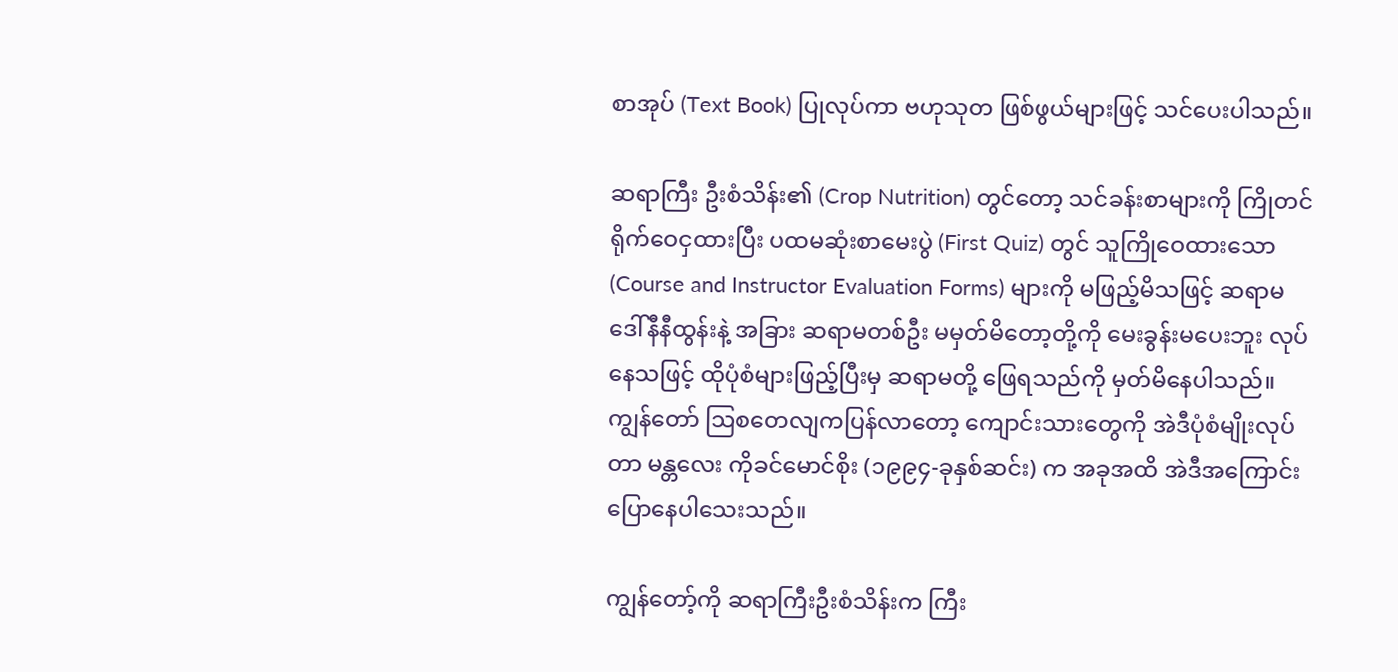စာအုပ် (Text Book) ပြုလုပ်ကာ ဗဟုသုတ ဖြစ်ဖွယ်များဖြင့် သင်ပေးပါသည်။

ဆရာကြီး ဦးစံသိန်း၏ (Crop Nutrition) တွင်တော့ သင်ခန်းစာများကို ကြိုတင်ရိုက်ဝေငှထားပြီး ပထမဆုံးစာ‌မေးပွဲ (First Quiz) တွင် သူကြိုဝေထားသော (Course and Instructor Evaluation Forms) များကို မဖြည့်မိသဖြင့် ဆရာမ ဒေါ်နီနီထွန်းနဲ့ အခြား ဆရာမတစ်ဦး မမှတ်မိတော့တို့ကို မေးခွန်းမပေးဘူး လုပ်နေသဖြင့် ထိုပုံစံများဖြည့်ပြီးမှ ဆရာမတို့ ဖြေရသည်ကို မှတ်မိနေပါသည်။ ကျွန်တော် ဩစတေလျကပြန်လာတော့ ကျောင်းသားတွေကို အဲဒီပုံစံမျိုးလုပ်တာ မန္တလေး ကိုခင်မောင်စိုး (၁၉၉၄-ခုနှစ်ဆင်း) က အခုအထိ အဲဒီအကြောင်း ပြောနေပါသေးသည်။

ကျွန်တော့်ကို ဆရာကြီးဦးစံသိန်းက ကြီး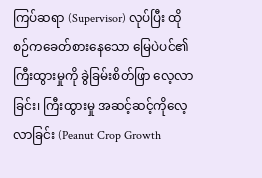ကြပ်ဆရာ (Supervisor) လုပ်ပြီး ထိုစဉ်ကခေတ်စားနေသော မြေပဲပင်၏ ကြီးထွားမှုကို ခွဲခြမ်းစိတ်ဖြာ လေ့လာခြင်း၊ ကြီးထွားမှု အဆင့်ဆင့်ကိုလေ့လာခြင်း (Peanut Crop Growth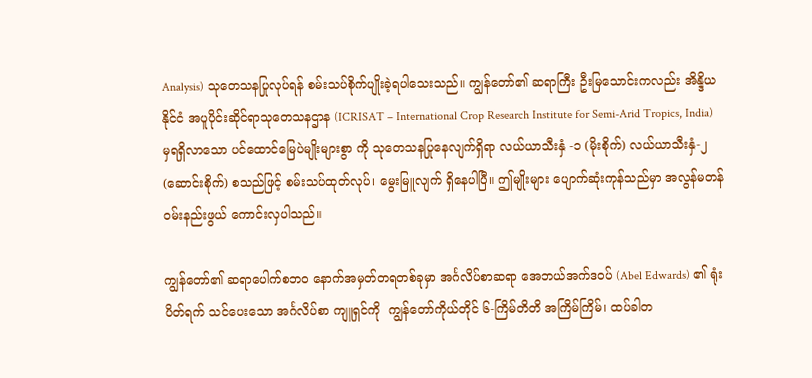Analysis) သုတေသနပြုလုပ်ရန် စမ်းသပ်စိုက်ပျိုးခဲ့ရပါသေးသည်။ ကျွန်တော်၏ ဆရာကြီး ဦးမြသောင်းကလည်း အိန္ဒိယနိုင်ငံ အပူပိုင်းဆိုင်ရာသုတေသနဌာန (ICRISAT – International Crop Research Institute for Semi-Arid Tropics, India) မှရရှိလာသော ပင်ထောင်မြေပဲမျိုးများစွာ ကို သုတေသနပြုနေလျက်ရှိရာ လယ်ယာသီးနှံ -၁ (မိုးစိုက်) လယ်ယာသီးနှံ-၂ (ဆောင်းစိုက်) စသည်ဖြင့် စမ်းသပ်ထုတ်လုပ်၊ မွေးမြူလျက် ရှိနေပါပြီ။ ဤမျိုးများ ပျောက်ဆုံးကုန်သည်မှာ အလွန်မတန်ဝမ်းနည်းဖွယ် ကောင်းလှပါသည်။

ကျွန်တော်၏ ဆရာပေါက်စဘဝ နောက်အမှတ်တရတစ်ခုမှာ အင်္ဂလိပ်စာဆရာ အေဘယ်အက်ဒဝပ် (Abel Edwards) ၏ ရုံးပိတ်ရက် သင်ပေးသော အင်္ဂလိပ်စာ ကျူရှင်ကို  ကျွန်တော်ကိုယ်တိုင် ၆-ကြိမ်တိတိ အကြိမ်ကြိမ်၊ ထပ်ခါတ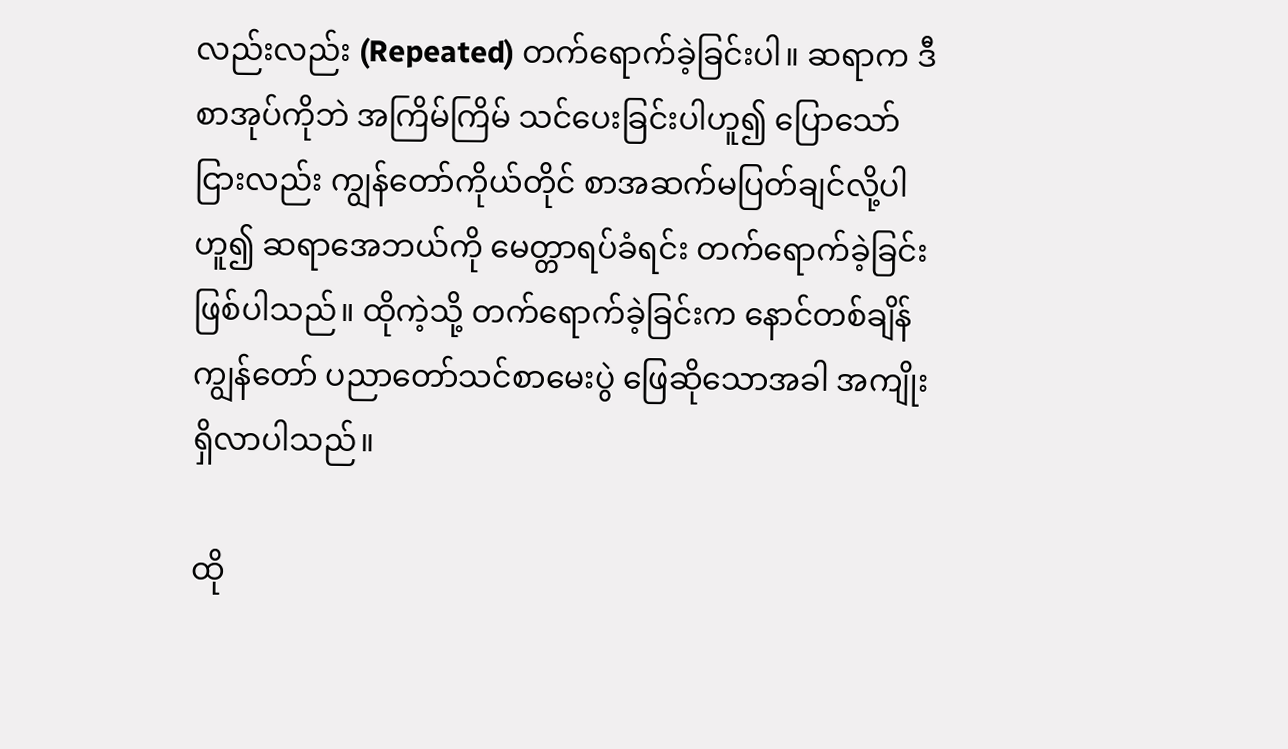လည်းလည်း (Repeated) တက်ရောက်ခဲ့ခြင်းပါ။ ဆရာက ဒီစာအုပ်ကိုဘဲ အကြိမ်ကြိမ် သင်ပေးခြင်းပါဟူ၍ ပြောသော်ငြားလည်း ကျွန်တော်ကိုယ်တိုင် စာအဆက်မပြတ်ချင်လို့ပါဟူ၍ ဆရာအေဘယ်ကို မေတ္တာရပ်ခံရင်း တက်ရောက်ခဲ့ခြင်းဖြစ်ပါသည်။ ထိုကဲ့သို့ တက်ရောက်ခဲ့ခြင်းက နောင်တစ်ချိန် ကျွန်တော် ပညာတော်သင်စာမေးပွဲ ဖြေဆိုသောအခါ အကျိုးရှိလာပါသည်။

ထို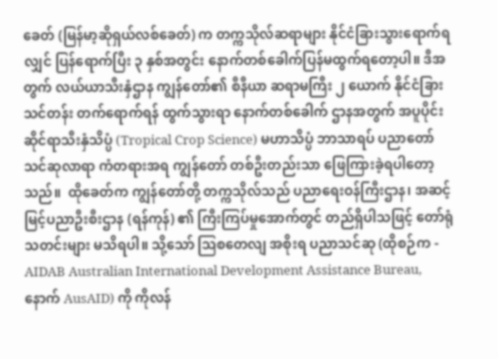ခေတ် (မြန်မာ့ဆိုရှယ်လစ်ခေတ်) က တက္ကသိုလ်ဆရာများ နိုင်ငံခြားသွားရောက်ရလျှင် ပြန်ရောက်ပြီး ၃ နှစ်အတွင်း နောက်တစ်ခေါက်ပြန်မထွက်ရတော့ပါ။ ဒီအတွက် လယ်ယာသီးနှံဌာန ကျွန်တော်၏ စီနီယာ ဆရာမကြီး ၂ ယောက် နိုင်ငံခြားသင်တန်း တက်ရောက်ရန် ထွက်သွားရာ နောက်တစ်ခေါက် ဌာနအတွက် အပူပိုင်းဆိုင်ရာသီးနှံသိပ္ပံ (Tropical Crop Science) မဟာသိပ္ပံ ဘာသာရပ် ပညာတော် သင်ဆုလာရာ ကံတရားအရ ကျွန်တော် တစ်ဦးတည်းသာ ဖြေကြားခဲ့ရပါတော့သည်။  ထိုခေတ်က ကျွန်တော်တို့ တက္ကသိုလ်သည် ပညာရေးဝန်ကြီးဌာန၊ အဆင့်မြင့်ပညာဦးစီးဌာန (ရန်ကုန်) ၏ ကြီးကြပ်မှုအောက်တွင် တည်ရှိပါသဖြင့် တော်ရုံ သတင်းများ မသိရပါ။ သို့သော် ဩစတေလျ အစိုးရ ပညာသင်ဆု (ထိုစဉ်က - AIDAB Australian International Development Assistance Bureau, နောက် AusAID) ကို ကိုလန်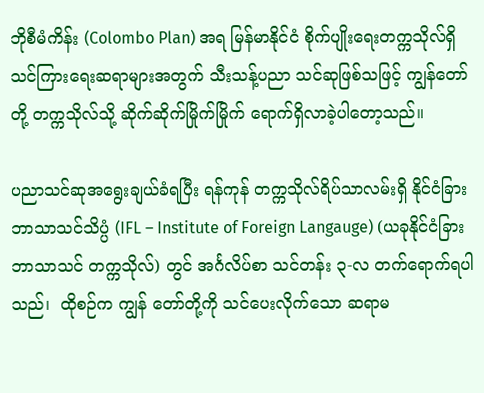ဘိုစီမံကိန်း (Colombo Plan) အရ မြန်မာနိုင်ငံ စိုက်ပျိုးရေးတက္ကသိုလ်ရှိ သင်ကြားရေးဆရာများအတွက် သီးသန့်ပညာ သင်ဆုဖြစ်သဖြင့် ကျွန်တော်တို့ တက္ကသိုလ်သို့ ဆိုက်ဆိုက်မြိုက်မြိုက် ရောက်ရှိလာခဲ့ပါတော့သည်။

ပညာသင်ဆုအရွေးချယ်ခံရပြီး ရန်ကုန် တက္ကသိုလ်ရိပ်သာလမ်းရှိ နိုင်ငံခြားဘာသာသင်သိပ္ပံ (IFL – Institute of Foreign Langauge) (ယခုနိုင်ငံခြား ဘာသာသင် တက္ကသိုလ်) တွင် အင်္ဂလိပ်စာ သင်တန်း ၃-လ တက်ရောက်ရပါသည်၊  ထိုစဉ်က ကျွန် တော်တို့ကို သင်ပေးလိုက်သော ဆရာမ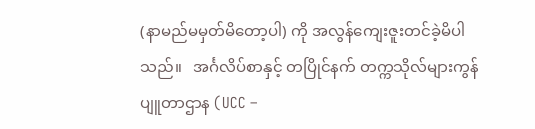(နာမည်မမှတ်မိတော့ပါ) ကို အလွန်ကျေးဇူးတင်ခဲ့မိပါသည်။   အင်္ဂလိပ်စာနှင့် တပြိုင်နက် တက္ကသိုလ်များကွန်ပျူတာဌာန (UCC –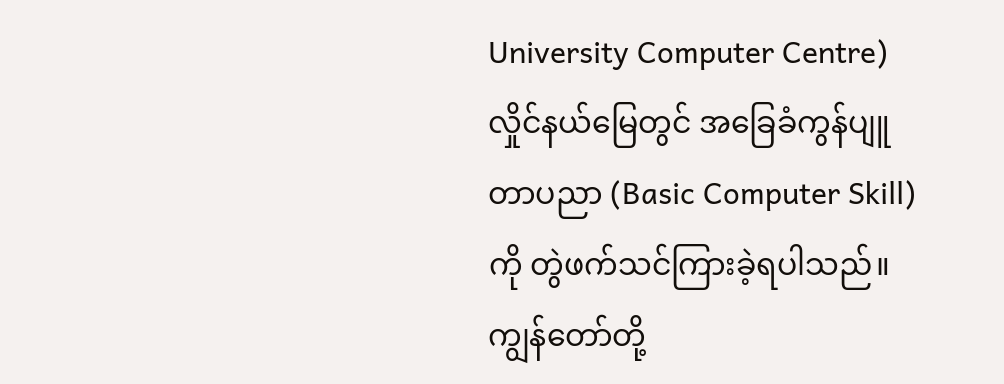University Computer Centre) လှိုင်နယ်မြေတွင် အခြေခံကွန်ပျူတာပညာ (Basic Computer Skill) ကို တွဲဖက်သင်ကြားခဲ့ရပါသည်။ ကျွန်တော်တို့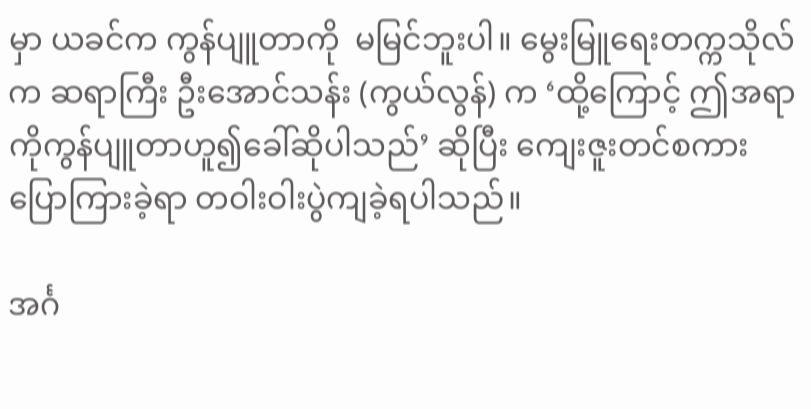မှာ ယခင်က ကွန်ပျူတာကို  မမြင်ဘူးပါ။ မွေးမြူရေးတက္ကသိုလ်က ဆရာကြီး ဦးအောင်သန်း (ကွယ်လွန်) က ‘ထို့ကြောင့် ဤအရာကိုကွန်ပျူတာဟူ၍ခေါ်ဆိုပါသည်’ ဆိုပြီး ကျေးဇူးတင်စကားပြောကြားခဲ့ရာ တဝါးဝါးပွဲကျခဲ့ရပါသည်။

အင်္ဂ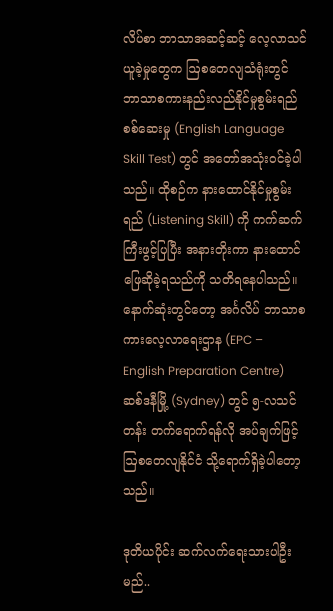လိပ်စာ ဘာသာအဆင့်ဆင့် လေ့လာသင်ယူခဲ့မှုတွေက ဩစတေလျသံရုံးတွင် ဘာသာစကားနည်းလည်နိုင်မှုစွမ်းရည်စစ်ဆေးမှု (English Language Skill Test) တွင် အတော်အသုံးဝင်ခဲ့ပါသည်။ ထိုစဉ်က နားထောင်နိုင်မှုစွမ်းရည် (Listening Skill) ကို ကက်ဆက်ကြီးဖွင့်ပြပြီး အနားတိုးကာ နားထောင်ဖြေဆိုခဲ့ရသည်ကို သတိရနေပါသည်။ နောက်ဆုံးတွင်တော့ အင်္ဂလိပ် ဘာသာစကားလေ့လာရေးဌာန (EPC – English Preparation Centre) ဆစ်ဒနီမြို့ (Sydney) တွင် ၅-လသင်တန်း တက်ရောက်ရန်လို အပ်ချက်ဖြင့် ဩစတေလျနိုင်ငံ သို့ရောက်ရှိခဲ့ပါတော့သည်။

ဒုတိယပိုင်း ဆက်လက်ရေးသားပါဦးမည်..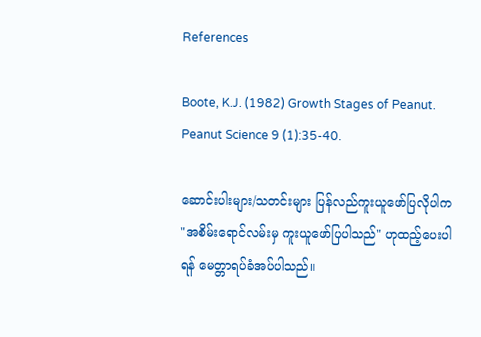References

Boote, K.J. (1982) Growth Stages of Peanut. Peanut Science 9 (1):35-40.

ဆောင်းပါးများ/သတင်းများ ပြန်လည်ကူးယူဖော်ပြလိုပါက "အစိမ်းရောင်လမ်းမှ ကူးယူဖော်ပြပါသည်" ဟုထည့်ပေးပါရန် မေတ္တာရပ်ခံအပ်ပါသည်။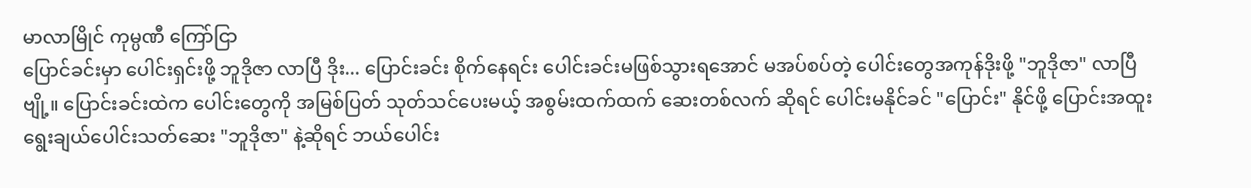မာလာမြိုင် ကုမ္ပဏီ ကြော်ငြာ
ပြောင်ခင်းမှာ ပေါင်းရှင်းဖို့ ဘူဒိုဇာ လာပြီ ဒိုး... ပြောင်းခင်း စိုက်နေရင်း ပေါင်းခင်းမဖြစ်သွားရအောင် မအပ်စပ်တဲ့ ပေါင်းတွေအကုန်ဒိုးဖို့ "ဘူဒိုဇာ" လာပြီဗျို့။ ပြောင်းခင်းထဲက ပေါင်းတွေကို အမြစ်ပြတ် သုတ်သင်ပေးမယ့် အစွမ်းထက်ထက် ဆေးတစ်လက် ဆိုရင် ပေါင်းမနိုင်ခင် "ပြောင်း" နိုင်ဖို့ ပြောင်းအထူး ရွေးချယ်ပေါင်းသတ်ဆေး "ဘူဒိုဇာ" နဲ့ဆိုရင် ဘယ်ပေါင်း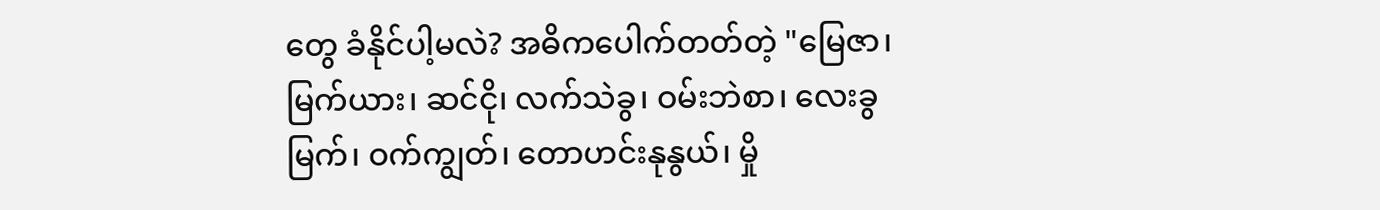တွေ ခံနိုင်ပါ့မလဲ? အဓိကပေါက်တတ်တဲ့ "မြေဇာ၊ မြက်ယား၊ ဆင်ငို၊ လက်သဲခွ၊ ဝမ်းဘဲစာ၊ လေးခွမြက်၊ ဝက်ကျွတ်၊ တောဟင်းနုနွယ်၊ မှို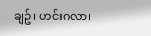ချဥ်၊ ဟင်းဂလာ၊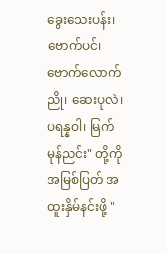ခွေးသေးပန်း၊ ဗောက်ပင်၊ ဗောက်လောက်ညို၊ ဆေးပုလဲ၊ ပရန္နဝါ၊ မြက်မုန်ညင်း" တို့ကို အမြစ်ပြတ် အထူးနှိမ်နင်းဖို့ "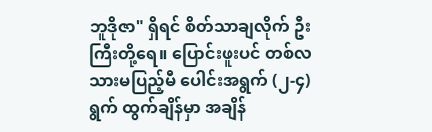ဘူဒိုဇာ" ရှိရင် စိတ်သာချလိုက် ဦးကြီးတို့ရေ။ ပြောင်းဖူးပင် တစ်လသားမပြည့်မီ ပေါင်းအရွက် (၂-၄) ရွက် ထွက်ချိန်မှာ အချိန်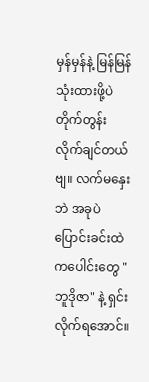မှန်မှန်နဲ့ မြန်မြန် သုံးထားဖို့ပဲ တိုက်တွန်းလိုက်ချင်တယ်ဗျ။ လက်မနှေးဘဲ အခုပဲ ပြောင်းခင်းထဲကပေါင်းတွေ "ဘူဒိုဇာ" နဲ့ ရှင်းလိုက်ရအောင်။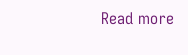Read more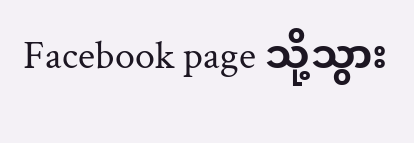Facebook page သို့သွား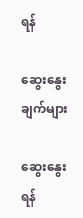ရန်

ဆွေးနွေးချက်များ

ဆွေးနွေးရန်